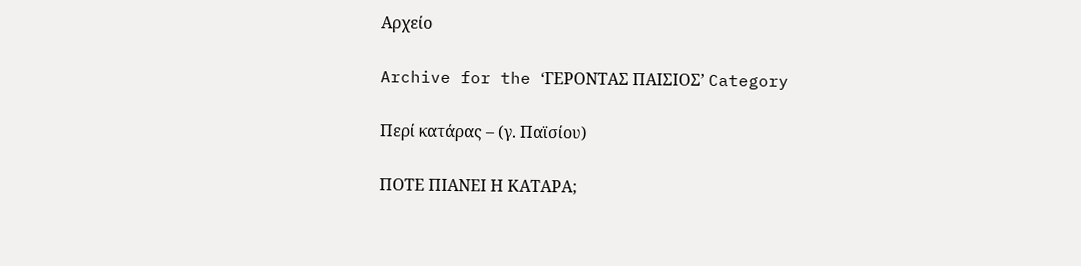Αρχείο

Archive for the ‘ΓΕΡΟΝΤΑΣ ΠΑΙΣΙΟΣ’ Category

Περί κατάρας – (γ. Παϊσίου)

ΠΟΤΕ ΠΙΑΝΕΙ Η ΚΑΤΑΡΑ;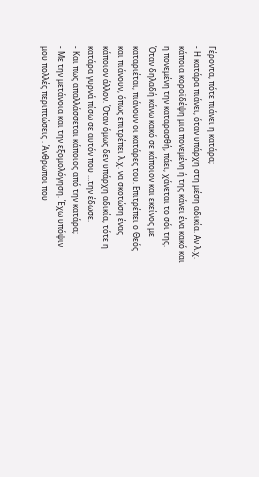Γέροντα, πότε πιάνει η κατάρα;
- Η κατάρα πιάνει, όταν υπάρχη στη μέση αδικία. Αν λ.χ. κάποια κοροϊδέψη μια πονεμένη ή της κάνει ένα κακό και η πονεμένη την καταρασθή, πάει, χάνεται το σόι της. Όταν δηλαδή κάνω κακό σε κάποιον και εκείνος με καταριέται, πιάνουν οι κατάρες του. Επιτρέπει ο Θεός και πιάνουν, όπως επιτρέπει λ.χ. να σκοτώση ένας κάποιον άλλον. Όταν όμως δεν υπάρχη αδικία, τότε η κατάρα γυρνά πίσω σε αυτόν που …την έδωσε.
- Και πως απαλλάσσεται κάποιος από την κατάρα;
- Με την μετάνοια και την εξομολόγηση. Έχω υπόψιν μου πολλές περιπτώσεις . Άνθρωποι που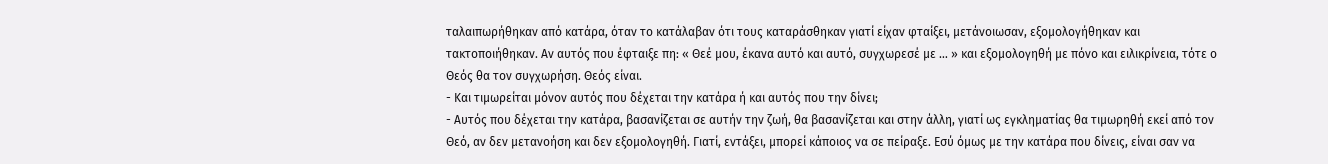ταλαιπωρήθηκαν από κατάρα, όταν το κατάλαβαν ότι τους καταράσθηκαν γιατί είχαν φταίξει, μετάνοιωσαν, εξομολογήθηκαν και τακτοποιήθηκαν. Αν αυτός που έφταιξε πη: « Θεέ μου, έκανα αυτό και αυτό, συγχωρεσέ με … » και εξομολογηθή με πόνο και ειλικρίνεια, τότε ο Θεός θα τον συγχωρήση. Θεός είναι.
- Και τιμωρείται μόνον αυτός που δέχεται την κατάρα ή και αυτός που την δίνει;
- Αυτός που δέχεται την κατάρα, βασανίζεται σε αυτήν την ζωή, θα βασανίζεται και στην άλλη, γιατί ως εγκληματίας θα τιμωρηθή εκεί από τον Θεό, αν δεν μετανοήση και δεν εξομολογηθή. Γιατί, εντάξει, μπορεί κάποιος να σε πείραξε. Εσύ όμως με την κατάρα που δίνεις, είναι σαν να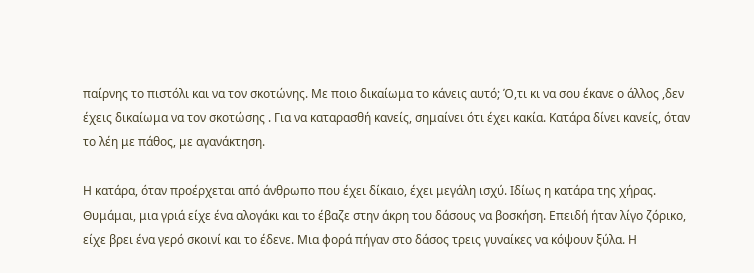παίρνης το πιστόλι και να τον σκοτώνης. Με ποιο δικαίωμα το κάνεις αυτό; Ό,τι κι να σου έκανε ο άλλος ,δεν έχεις δικαίωμα να τον σκοτώσης . Για να καταρασθή κανείς, σημαίνει ότι έχει κακία. Κατάρα δίνει κανείς, όταν το λέη με πάθος, με αγανάκτηση.

Η κατάρα, όταν προέρχεται από άνθρωπο που έχει δίκαιο, έχει μεγάλη ισχύ. Ιδίως η κατάρα της χήρας. Θυμάμαι, μια γριά είχε ένα αλογάκι και το έβαζε στην άκρη του δάσους να βοσκήση. Επειδή ήταν λίγο ζόρικο, είχε βρει ένα γερό σκοινί και το έδενε. Μια φορά πήγαν στο δάσος τρεις γυναίκες να κόψουν ξύλα. Η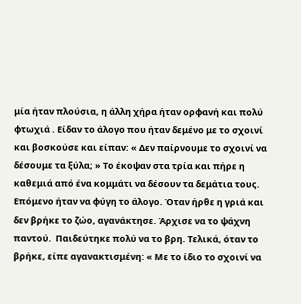μία ήταν πλούσια, η άλλη χήρα ήταν ορφανή και πολύ φτωχιά . Είδαν το άλογο που ήταν δεμένο με το σχοινί και βοσκούσε και είπαν: « Δεν παίρνουμε το σχοινί να δέσουμε τα ξύλα; » Το έκοψαν στα τρία και πήρε η καθεμιά από ένα κομμάτι να δέσουν τα δεμάτια τους. Επόμενο ήταν να φύγη το άλογο. Όταν ήρθε η γριά και δεν βρήκε το ζώο, αγανάκτησε. Άρχισε να το ψάχνη παντού.  Παιδεύτηκε πολύ να το βρη. Τελικά, όταν το βρήκε, είπε αγανακτισμένη: « Με το ίδιο το σχοινί να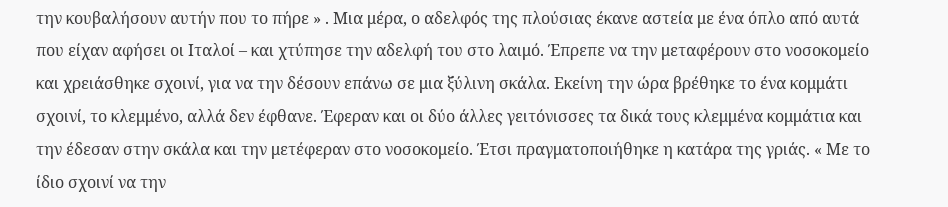την κουβαλήσουν αυτήν που το πήρε » . Μια μέρα, ο αδελφός της πλούσιας έκανε αστεία με ένα όπλο από αυτά που είχαν αφήσει οι Ιταλοί – και χτύπησε την αδελφή του στο λαιμό. Έπρεπε να την μεταφέρουν στο νοσοκομείο και χρειάσθηκε σχοινί, για να την δέσουν επάνω σε μια ξύλινη σκάλα. Εκείνη την ώρα βρέθηκε το ένα κομμάτι σχοινί, το κλεμμένο, αλλά δεν έφθανε. Έφεραν και οι δύο άλλες γειτόνισσες τα δικά τους κλεμμένα κομμάτια και την έδεσαν στην σκάλα και την μετέφεραν στο νοσοκομείο. Έτσι πραγματοποιήθηκε η κατάρα της γριάς. « Με το ίδιο σχοινί να την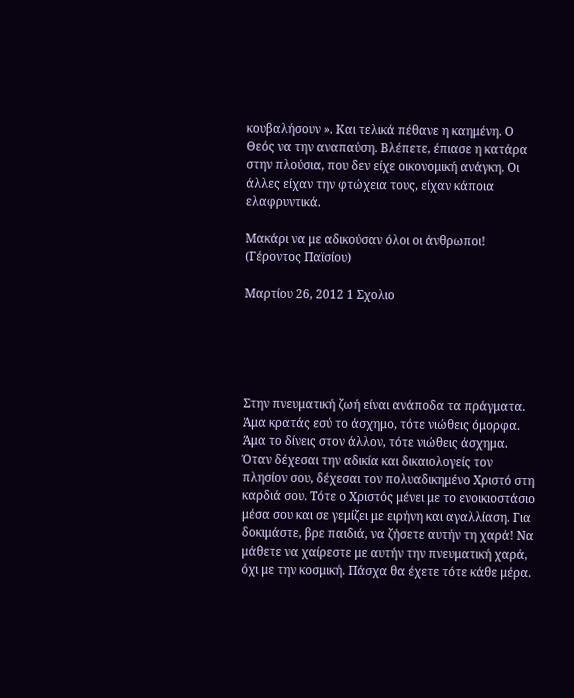κουβαλήσουν ». Και τελικά πέθανε η καημένη. Ο Θεός να την αναπαύση. Βλέπετε, έπιασε η κατάρα στην πλούσια, που δεν είχε οικονομική ανάγκη. Οι άλλες είχαν την φτώχεια τους, είχαν κάποια ελαφρυντικά.

Μακάρι να με αδικούσαν όλοι οι άνθρωποι! (Γέροντος Παϊσίου)

Μαρτίου 26, 2012 1 Σχολιο





Στην πνευματική ζωή είναι ανάποδα τα πράγματα. Άμα κρατάς εσύ το άσχημο, τότε νιώθεις όμορφα. Άμα το δίνεις στον άλλον, τότε νιώθεις άσχημα. Όταν δέχεσαι την αδικία και δικαιολογείς τον πλησίον σου, δέχεσαι τον πολυαδικημένο Χριστό στη καρδιά σου. Τότε ο Χριστός μένει με το ενοικιοστάσιο μέσα σου και σε γεμίζει με ειρήνη και αγαλλίαση. Για δοκιμάστε, βρε παιδιά, να ζήσετε αυτήν τη χαρά! Να μάθετε να χαίρεστε με αυτήν την πνευματική χαρά, όχι με την κοσμική. Πάσχα θα έχετε τότε κάθε μέρα.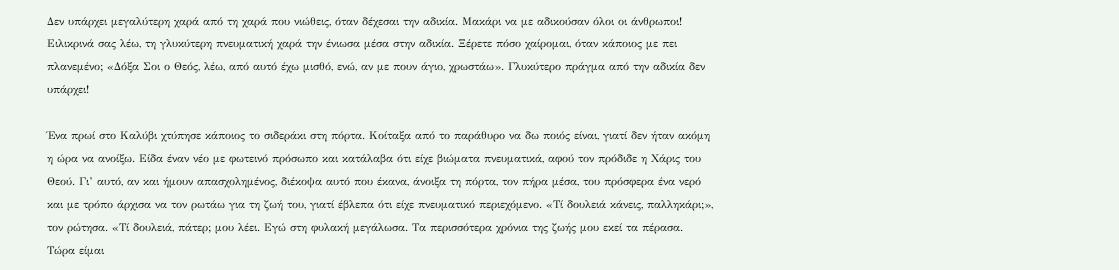Δεν υπάρχει μεγαλύτερη χαρά από τη χαρά που νιώθεις, όταν δέχεσαι την αδικία. Μακάρι να με αδικούσαν όλοι οι άνθρωποι! Ειλικρινά σας λέω, τη γλυκύτερη πνευματική χαρά την ένιωσα μέσα στην αδικία. Ξέρετε πόσο χαίρομαι, όταν κάποιος με πει πλανεμένο; «Δόξα Σοι ο Θεός, λέω, από αυτό έχω μισθό, ενώ, αν με πουν άγιο, χρωστάω». Γλυκύτερο πράγμα από την αδικία δεν υπάρχει!

Ένα πρωί στο Καλύβι χτύπησε κάποιος το σιδεράκι στη πόρτα. Κοίταξα από το παράθυρο να δω ποιός είναι, γιατί δεν ήταν ακόμη η ώρα να ανοίξω. Είδα έναν νέο με φωτεινό πρόσωπο και κατάλαβα ότι είχε βιώματα πνευματικά, αφού τον πρόδιδε η Χάρις του Θεού. Γι’ αυτό, αν και ήμουν απασχολημένος, διέκοψα αυτό που έκανα, άνοιξα τη πόρτα, τον πήρα μέσα, του πρόσφερα ένα νερό και με τρόπο άρχισα να τον ρωτάω για τη ζωή του, γιατί έβλεπα ότι είχε πνευματικό περιεχόμενο. «Τί δουλειά κάνεις, παλληκάρι;», τον ρώτησα. «Τί δουλειά, πάτερ; μου λέει. Εγώ στη φυλακή μεγάλωσα. Τα περισσότερα χρόνια της ζωής μου εκεί τα πέρασα. Τώρα είμαι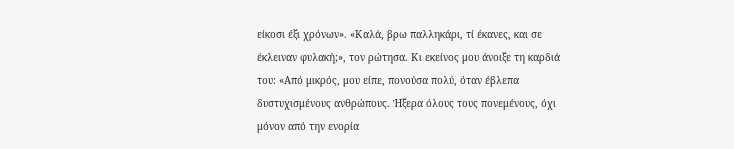είκοσι έξι χρόνων». «Καλά, βρω παλληκάρι, τί έκανες, και σε έκλειναν φυλακή;», τον ρώτησα. Κι εκείνος μου άνοιξε τη καρδιά του: «Από μικρός, μου είπε, πονούσα πολύ, όταν έβλεπα δυστυχισμένους ανθρώπους. Ήξερα όλους τους πονεμένους, όχι μόνον από την ενορία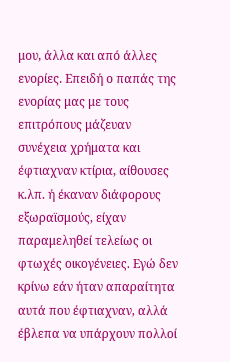μου, άλλα και από άλλες ενορίες. Επειδή ο παπάς της ενορίας μας με τους επιτρόπους μάζευαν συνέχεια χρήματα και έφτιαχναν κτίρια, αίθουσες κ.λπ. ή έκαναν διάφορους εξωραϊσμούς, είχαν παραμεληθεί τελείως οι φτωχές οικογένειες. Εγώ δεν κρίνω εάν ήταν απαραίτητα αυτά που έφτιαχναν, αλλά έβλεπα να υπάρχουν πολλοί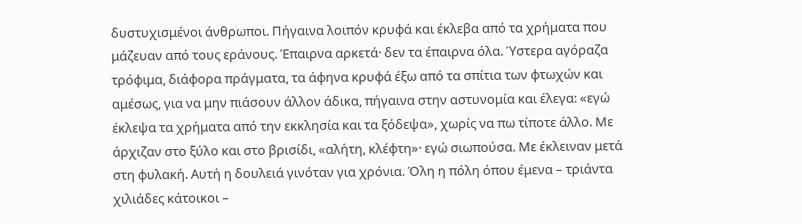δυστυχισμένοι άνθρωποι. Πήγαινα λοιπόν κρυφά και έκλεβα από τα χρήματα που μάζευαν από τους εράνους. Έπαιρνα αρκετά· δεν τα έπαιρνα όλα. Ύστερα αγόραζα τρόφιμα, διάφορα πράγματα, τα άφηνα κρυφά έξω από τα σπίτια των φτωχών και αμέσως, για να μην πιάσουν άλλον άδικα, πήγαινα στην αστυνομία και έλεγα: «εγώ έκλεψα τα χρήματα από την εκκλησία και τα ξόδεψα», χωρίς να πω τίποτε άλλο. Με άρχιζαν στο ξύλο και στο βρισίδι, «αλήτη, κλέφτη»· εγώ σιωπούσα. Με έκλειναν μετά στη φυλακή. Αυτή η δουλειά γινόταν για χρόνια. Όλη η πόλη όπου έμενα – τριάντα χιλιάδες κάτοικοι –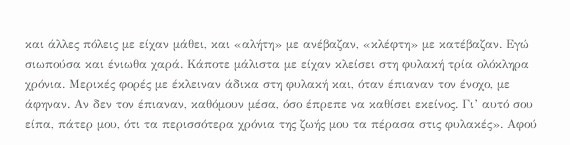και άλλες πόλεις με είχαν μάθει, και «αλήτη» με ανέβαζαν, «κλέφτη» με κατέβαζαν. Εγώ σιωπούσα και ένιωθα χαρά. Κάποτε μάλιστα με είχαν κλείσει στη φυλακή τρία ολόκληρα χρόνια. Μερικές φορές με έκλειναν άδικα στη φυλακή και, όταν έπιαναν τον ένοχο, με άφηναν. Αν δεν τον έπιαναν, καθόμουν μέσα, όσο έπρεπε να καθίσει εκείνος. Γι’ αυτό σου είπα, πάτερ μου, ότι τα περισσότερα χρόνια της ζωής μου τα πέρασα στις φυλακές». Αφού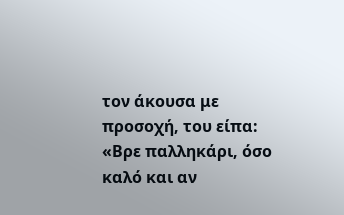τον άκουσα με προσοχή, του είπα: «Βρε παλληκάρι, όσο καλό και αν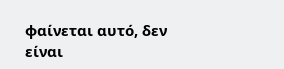φαίνεται αυτό, δεν είναι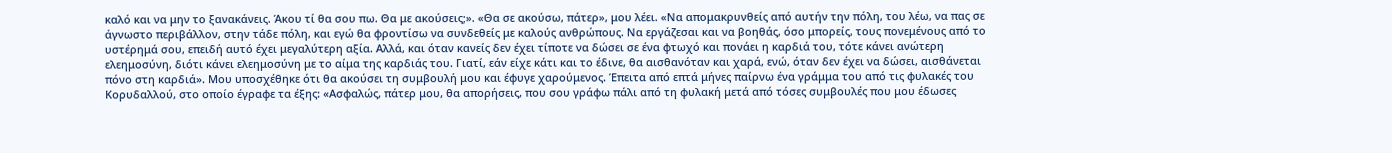καλό και να μην το ξανακάνεις. Άκου τί θα σου πω. Θα με ακούσεις;». «Θα σε ακούσω, πάτερ», μου λέει. «Να απομακρυνθείς από αυτήν την πόλη, του λέω, να πας σε άγνωστο περιβάλλον, στην τάδε πόλη, και εγώ θα φροντίσω να συνδεθείς με καλούς ανθρώπους. Να εργάζεσαι και να βοηθάς, όσο μπορείς, τους πονεμένους από το υστέρημά σου, επειδή αυτό έχει μεγαλύτερη αξία. Αλλά, και όταν κανείς δεν έχει τίποτε να δώσει σε ένα φτωχό και πονάει η καρδιά του, τότε κάνει ανώτερη ελεημοσύνη, διότι κάνει ελεημοσύνη με το αίμα της καρδιάς του. Γιατί, εάν είχε κάτι και το έδινε, θα αισθανόταν και χαρά, ενώ, όταν δεν έχει να δώσει, αισθάνεται πόνο στη καρδιά». Μου υποσχέθηκε ότι θα ακούσει τη συμβουλή μου και έφυγε χαρούμενος. Έπειτα από επτά μήνες παίρνω ένα γράμμα του από τις φυλακές του Κορυδαλλού, στο οποίο έγραφε τα έξης: «Ασφαλώς, πάτερ μου, θα απορήσεις, που σου γράφω πάλι από τη φυλακή μετά από τόσες συμβουλές που μου έδωσες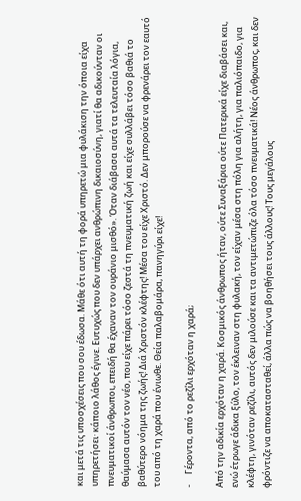και μετά τις υποσχέσεις που σου έδωσα. Μάθε ότι αυτή τη φορά υπηρετώ μια φυλάκιση την όποια είχα υπηρετήσει· κάποιο λάθος έγινε. Ευτυχώς που δεν υπάρχει ανθρώπινη δικαιοσύνη, γιατί θα αδικούνταν οι πνευματικοί άνθρωποι, επειδή θα έχαναν τον ουράνιο μισθό». Όταν διάβασα αυτά τα τελευταία λόγια, θαύμασα αυτόν τον νέο, που είχε πάρει τόσο ζεστά τη πνευματική ζωή και είχε συλλάβει τόσο βαθιά το βαθύτερο νόημα της ζωής! Διά Χριστόν κλέφτης! Μέσα του είχε Χριστό. Δεν μπορούσε να φρενάρει τον εαυτό του από τη χαρά που ένιωθε. Θεία παλαβομάρα, πανηγύρι είχε!

-     Γέροντα, από το ρεζίλι ερχόταν η χαρά;

Από την αδικία ερχόταν η χαρά. Κοσμικός άνθρωπος ήταν, ούτε Συναξάρια ούτε Πατερικά είχε διαβάσει και, ενώ έτρωγε άδικα ξύλο, τον έκλειναν στη φυλακή, τον είχαν μέσα στη πόλη για αλήτη, για παλιόπαιδο, για κλέφτη, γινόταν ρεζίλι, αυτός δεν μιλούσε και τα αντιμετώπιζε όλα τόσο πνευματικά! Νέος άνθρωπος, και δεν φρόντιζε να αποκατασταθεί, άλλα πώς να βοηθήσει τους άλλους! Τους μεγάλους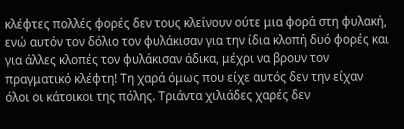κλέφτες πολλές φορές δεν τους κλείνουν ούτε μια φορά στη φυλακή, ενώ αυτόν τον δόλιο τον φυλάκισαν για την ίδια κλοπή δυό φορές και για άλλες κλοπές τον φυλάκισαν άδικα, μέχρι να βρουν τον πραγματικό κλέφτη! Τη χαρά όμως που είχε αυτός δεν την είχαν όλοι οι κάτοικοι της πόλης. Τριάντα χιλιάδες χαρές δεν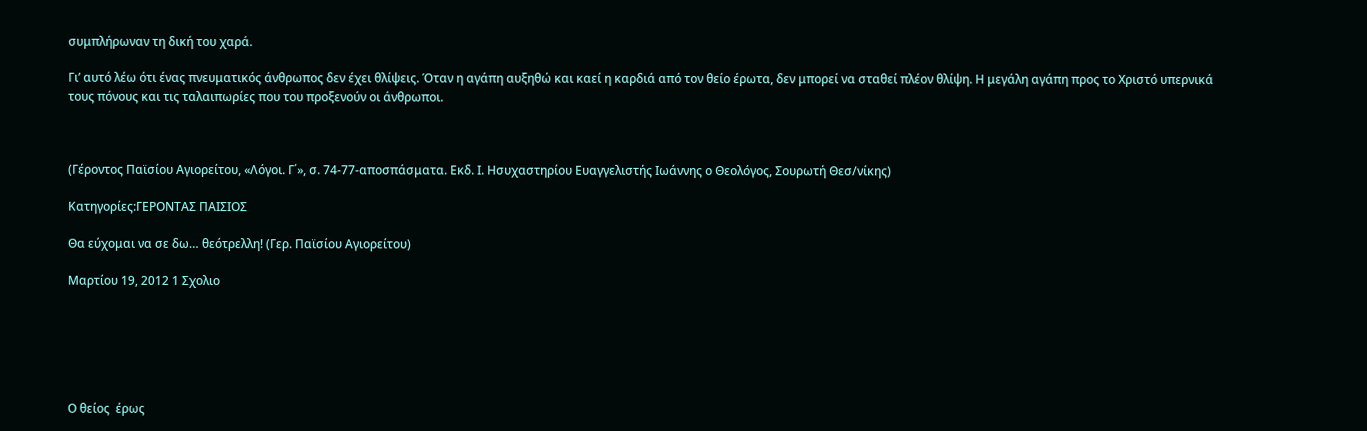συμπλήρωναν τη δική του χαρά.

Γι’ αυτό λέω ότι ένας πνευματικός άνθρωπος δεν έχει θλίψεις. Όταν η αγάπη αυξηθώ και καεί η καρδιά από τον θείο έρωτα, δεν μπορεί να σταθεί πλέον θλίψη. Η μεγάλη αγάπη προς το Χριστό υπερνικά τους πόνους και τις ταλαιπωρίες που του προξενούν οι άνθρωποι.



(Γέροντος Παϊσίου Αγιορείτου, «Λόγοι. Γ΄», σ. 74-77-αποσπάσματα. Εκδ. Ι. Ησυχαστηρίου Ευαγγελιστής Ιωάννης ο Θεολόγος, Σουρωτή Θεσ/νίκης)

Κατηγορίες:ΓΕΡΟΝΤΑΣ ΠΑΙΣΙΟΣ

Θα εύχομαι να σε δω… θεότρελλη! (Γερ. Παϊσίου Αγιορείτου)

Μαρτίου 19, 2012 1 Σχολιο






Ο θείος  έρως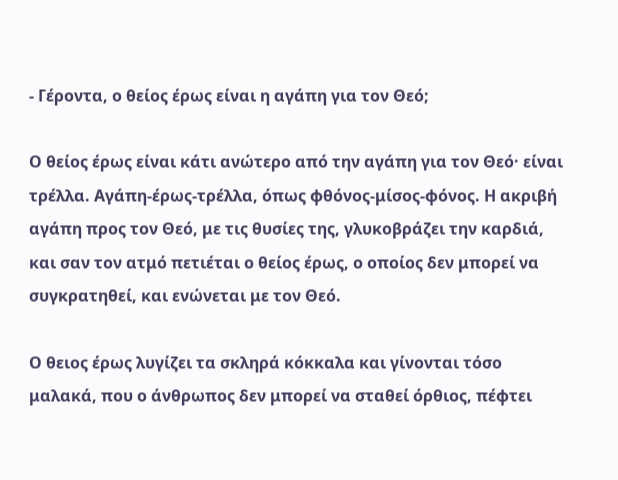- Γέροντα, ο θείος έρως είναι η αγάπη για τον Θεό;

Ο θείος έρως είναι κάτι ανώτερο από την αγάπη για τον Θεό· είναι τρέλλα. Αγάπη-έρως-τρέλλα, όπως φθόνος-μίσος-φόνος. Η ακριβή αγάπη προς τον Θεό, με τις θυσίες της, γλυκοβράζει την καρδιά, και σαν τον ατμό πετιέται ο θείος έρως, ο οποίος δεν μπορεί να συγκρατηθεί, και ενώνεται με τον Θεό.

Ο θειος έρως λυγίζει τα σκληρά κόκκαλα και γίνονται τόσο μαλακά, που ο άνθρωπος δεν μπορεί να σταθεί όρθιος, πέφτει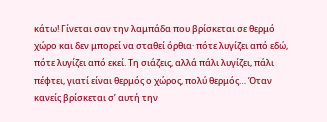κάτω! Γίνεται σαν την λαμπάδα που βρίσκεται σε θερμό χώρο και δεν μπορεί να σταθεί όρθια· πότε λυγίζει από εδώ, πότε λυγίζει από εκεί. Τη σιάζεις, αλλά πάλι λυγίζει, πάλι πέφτει, γιατί είναι θερμός ο χώρος, πολύ θερμός… Όταν κανείς βρίσκεται σ’ αυτή την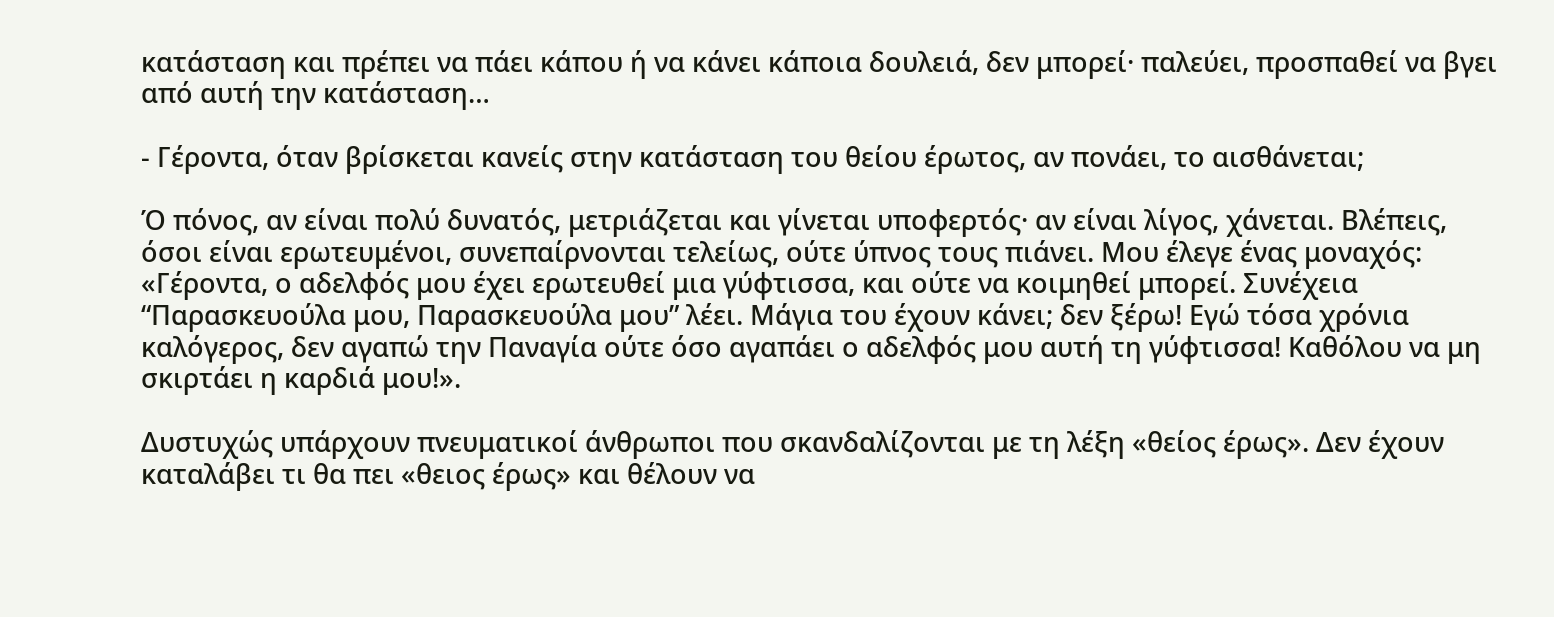κατάσταση και πρέπει να πάει κάπου ή να κάνει κάποια δουλειά, δεν μπορεί· παλεύει, προσπαθεί να βγει από αυτή την κατάσταση…

- Γέροντα, όταν βρίσκεται κανείς στην κατάσταση του θείου έρωτος, αν πονάει, το αισθάνεται;

Ό πόνος, αν είναι πολύ δυνατός, μετριάζεται και γίνεται υποφερτός· αν είναι λίγος, χάνεται. Βλέπεις, όσοι είναι ερωτευμένοι, συνεπαίρνονται τελείως, ούτε ύπνος τους πιάνει. Μου έλεγε ένας μοναχός: «Γέροντα, ο αδελφός μου έχει ερωτευθεί μια γύφτισσα, και ούτε να κοιμηθεί μπορεί. Συνέχεια “Παρασκευούλα μου, Παρασκευούλα μου” λέει. Μάγια του έχουν κάνει; δεν ξέρω! Εγώ τόσα χρόνια καλόγερος, δεν αγαπώ την Παναγία ούτε όσο αγαπάει ο αδελφός μου αυτή τη γύφτισσα! Καθόλου να μη σκιρτάει η καρδιά μου!».

Δυστυχώς υπάρχουν πνευματικοί άνθρωποι που σκανδαλίζονται με τη λέξη «θείος έρως». Δεν έχουν καταλάβει τι θα πει «θειος έρως» και θέλουν να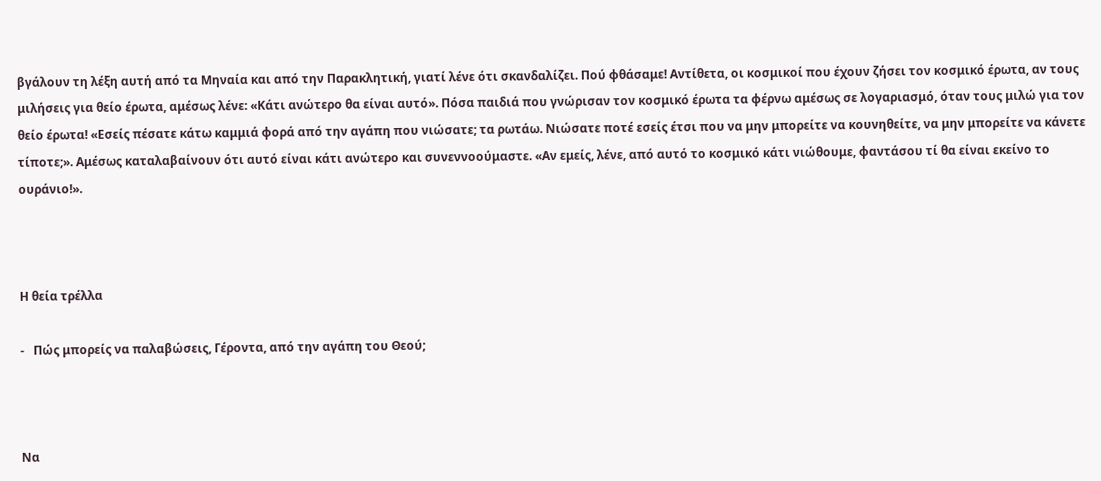βγάλουν τη λέξη αυτή από τα Μηναία και από την Παρακλητική, γιατί λένε ότι σκανδαλίζει. Πού φθάσαμε! Αντίθετα, οι κοσμικοί που έχουν ζήσει τον κοσμικό έρωτα, αν τους μιλήσεις για θείο έρωτα, αμέσως λένε: «Κάτι ανώτερο θα είναι αυτό». Πόσα παιδιά που γνώρισαν τον κοσμικό έρωτα τα φέρνω αμέσως σε λογαριασμό, όταν τους μιλώ για τον θείο έρωτα! «Εσείς πέσατε κάτω καμμιά φορά από την αγάπη που νιώσατε; τα ρωτάω. Νιώσατε ποτέ εσείς έτσι που να μην μπορείτε να κουνηθείτε, να μην μπορείτε να κάνετε τίποτε;». Αμέσως καταλαβαίνουν ότι αυτό είναι κάτι ανώτερο και συνεννοούμαστε. «Αν εμείς, λένε, από αυτό το κοσμικό κάτι νιώθουμε, φαντάσου τί θα είναι εκείνο το ουράνιο!».



Η θεία τρέλλα

-   Πώς μπορείς να παλαβώσεις, Γέροντα, από την αγάπη του Θεού;



Να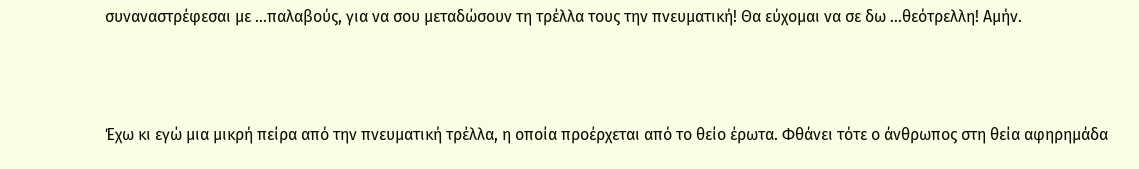συναναστρέφεσαι με …παλαβούς, για να σου μεταδώσουν τη τρέλλα τους την πνευματική! Θα εύχομαι να σε δω …θεότρελλη! Αμήν.



Έχω κι εγώ μια μικρή πείρα από την πνευματική τρέλλα, η οποία προέρχεται από το θείο έρωτα. Φθάνει τότε ο άνθρωπος στη θεία αφηρημάδα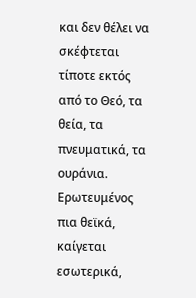και δεν θέλει να σκέφτεται τίποτε εκτός από το Θεό, τα θεία, τα πνευματικά, τα ουράνια. Ερωτευμένος πια θεϊκά, καίγεται εσωτερικά,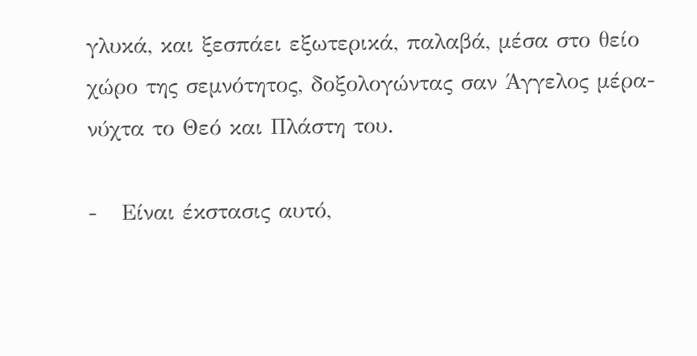γλυκά, και ξεσπάει εξωτερικά, παλαβά, μέσα στο θείο χώρο της σεμνότητος, δοξολογώντας σαν Άγγελος μέρα-νύχτα το Θεό και Πλάστη του.

-   Είναι έκστασις αυτό,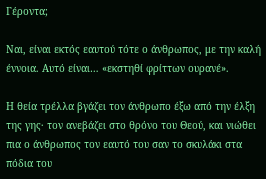Γέροντα;

Ναι, είναι εκτός εαυτού τότε ο άνθρωπος, με την καλή έννοια. Αυτό είναι… «εκστηθί φρίττων ουρανέ».

Η θεία τρέλλα βγάζει τον άνθρωπο έξω από την έλξη της γης· τον ανεβάζει στο θρόνο του Θεού, και νιώθει πια ο άνθρωπος τον εαυτό του σαν το σκυλάκι στα πόδια του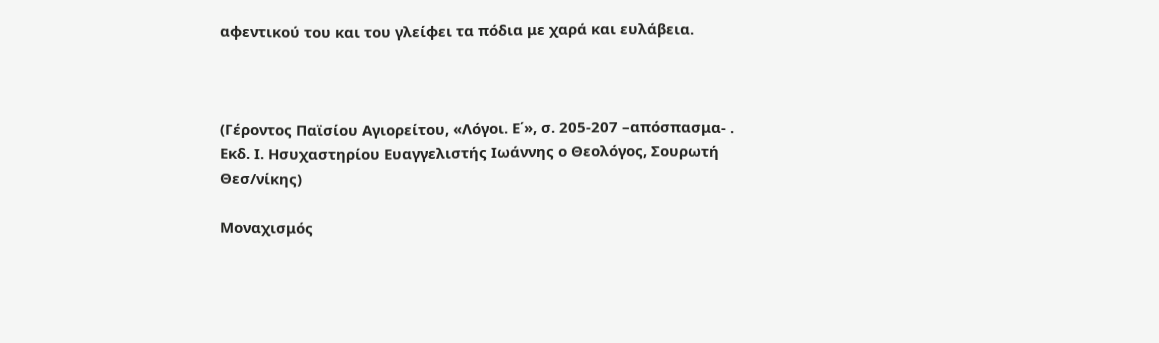αφεντικού του και του γλείφει τα πόδια με χαρά και ευλάβεια.



(Γέροντος Παϊσίου Αγιορείτου, «Λόγοι. Ε΄», σ. 205-207 –απόσπασμα- . Εκδ. Ι. Ησυχαστηρίου Ευαγγελιστής Ιωάννης ο Θεολόγος, Σουρωτή Θεσ/νίκης)

Μοναχισμός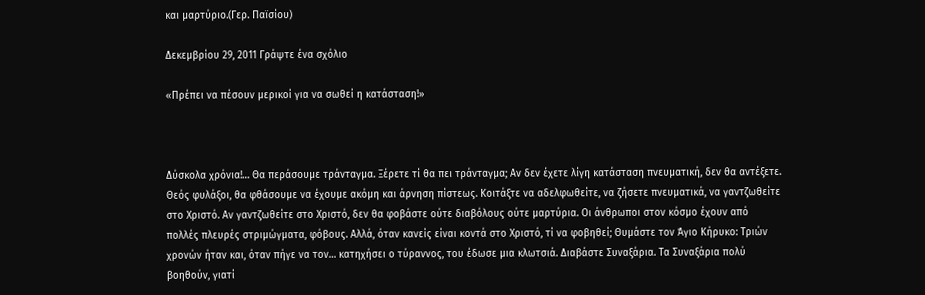και μαρτύριο.(Γερ. Παϊσίου)

Δεκεμβρίου 29, 2011 Γράψτε ένα σχόλιο

«Πρέπει να πέσουν μερικοί για να σωθεί η κατάσταση!»



Δύσκολα χρόνια!… Θα περάσουμε τράνταγμα. Ξέρετε τί θα πει τράνταγμα; Αν δεν έχετε λίγη κατάσταση πνευματική, δεν θα αντέξετε. Θεός φυλάξοι, θα φθάσουμε να έχουμε ακόμη και άρνηση πίστεως. Κοιτάξτε να αδελφωθείτε, να ζήσετε πνευματικά, να γαντζωθείτε στο Χριστό. Αν γαντζωθείτε στο Χριστό, δεν θα φοβάστε ούτε διαβόλους ούτε μαρτύρια. Οι άνθρωποι στον κόσμο έχουν από πολλές πλευρές στριμώγματα, φόβους. Αλλά, όταν κανείς είναι κοντά στο Χριστό, τί να φοβηθεί; Θυμάστε τον Άγιο Κήρυκο: Τριών χρονών ήταν και, όταν πήγε να τον… κατηχήσει ο τύραννος, του έδωσε μια κλωτσιά. Διαβάστε Συναξάρια. Τα Συναξάρια πολύ βοηθούν, γιατί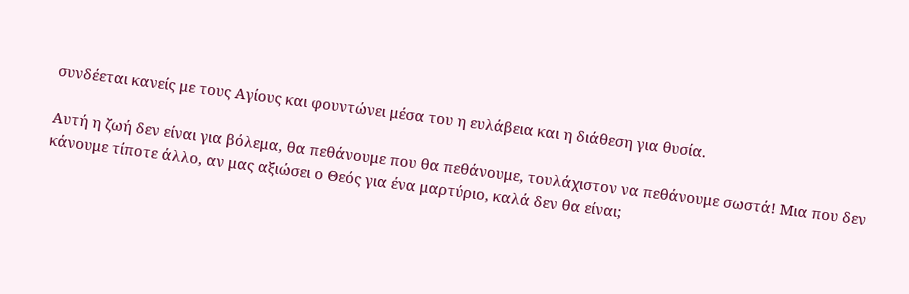συνδέεται κανείς με τους Αγίους και φουντώνει μέσα του η ευλάβεια και η διάθεση για θυσία.

Αυτή η ζωή δεν είναι για βόλεμα, θα πεθάνουμε που θα πεθάνουμε, τουλάχιστον να πεθάνουμε σωστά! Μια που δεν κάνουμε τίποτε άλλο, αν μας αξιώσει ο Θεός για ένα μαρτύριο, καλά δεν θα είναι;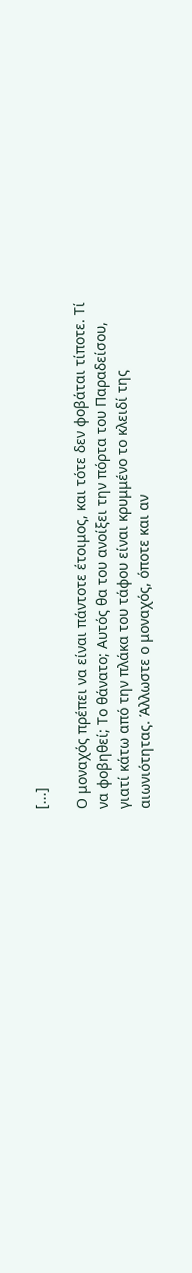[...]

Ο μοναχός πρέπει να είναι πάντοτε έτοιμος, και τότε δεν φοβάται τίποτε. Τί να φοβηθεί; Το θάνατο; Αυτός θα του ανοίξει την πόρτα του Παραδείσου, γιατί κάτω από την πλάκα του τάφου είναι κρυμμένο το κλειδί της αιωνιότητας. Άλλωστε ο μοναχός, όποτε και αν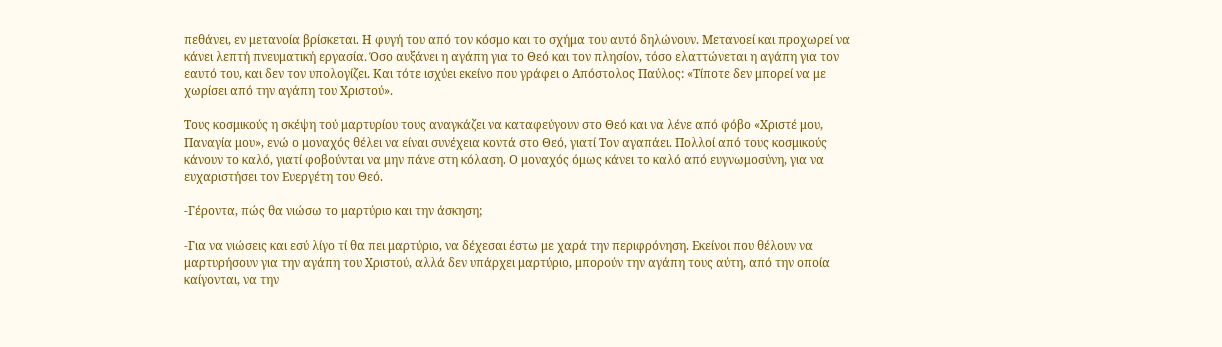πεθάνει, εν μετανοία βρίσκεται. Η φυγή του από τον κόσμο και το σχήμα του αυτό δηλώνουν. Μετανοεί και προχωρεί να κάνει λεπτή πνευματική εργασία. Όσο αυξάνει η αγάπη για το Θεό και τον πλησίον, τόσο ελαττώνεται η αγάπη για τον εαυτό του, και δεν τον υπολογίζει. Και τότε ισχύει εκείνο που γράφει ο Απόστολος Παύλος: «Τίποτε δεν μπορεί να με χωρίσει από την αγάπη του Χριστού».

Τους κοσμικούς η σκέψη τού μαρτυρίου τους αναγκάζει να καταφεύγουν στο Θεό και να λένε από φόβο «Χριστέ μου, Παναγία μου», ενώ ο μοναχός θέλει να είναι συνέχεια κοντά στο Θεό, γιατί Τον αγαπάει. Πολλοί από τους κοσμικούς κάνουν το καλό, γιατί φοβούνται να μην πάνε στη κόλαση. Ο μοναχός όμως κάνει το καλό από ευγνωμοσύνη, για να ευχαριστήσει τον Ευεργέτη του Θεό.

-Γέροντα, πώς θα νιώσω το μαρτύριο και την άσκηση;

-Για να νιώσεις και εσύ λίγο τί θα πει μαρτύριο, να δέχεσαι έστω με χαρά την περιφρόνηση. Εκείνοι που θέλουν να μαρτυρήσουν για την αγάπη του Χριστού, αλλά δεν υπάρχει μαρτύριο, μπορούν την αγάπη τους αύτη, από την οποία καίγονται, να την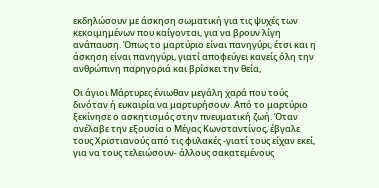εκδηλώσουν με άσκηση σωματική για τις ψυχές των κεκοιμημένων που καίγονται, για να βρουν λίγη ανάπαυση. Όπως το μαρτύριο είναι πανηγύρι, έτσι και η άσκηση είναι πανηγύρι, γιατί αποφεύγει κανείς όλη την ανθρώπινη παρηγοριά και βρίσκει την θεία,

Οι άγιοι Μάρτυρες ένιωθαν μεγάλη χαρά που τούς δινόταν ή ευκαιρία να μαρτυρήσουν. Από το μαρτύριο ξεκίνησε ο ασκητισμός στην πνευματική ζωή. Όταν ανέλαβε την εξουσία ο Μέγας Κωνσταντίνος, έβγαλε τους Χριστιανούς από τις φυλακές -γιατί τους είχαν εκεί, για να τους τελειώσουν- άλλους σακατεμένους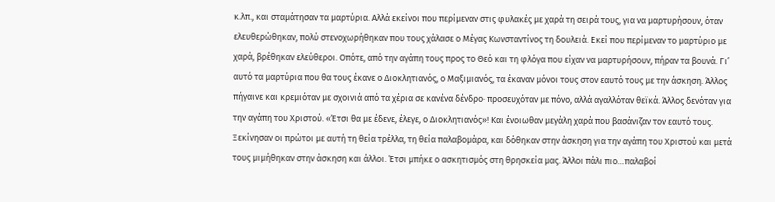κ.λπ., και σταμάτησαν τα μαρτύρια. Αλλά εκείνοι που περίμεναν στις φυλακές με χαρά τη σειρά τους, για να μαρτυρήσουν, όταν ελευθερώθηκαν, πολύ στενοχωρήθηκαν που τους χάλασε ο Μέγας Κωνσταντίνος τη δουλειά. Εκεί που περίμεναν το μαρτύριο με χαρά, βρέθηκαν ελεύθεροι. Οπότε, από την αγάπη τους προς το Θεό και τη φλόγα που είχαν να μαρτυρήσουν, πήραν τα βουνά. Γι’ αυτό τα μαρτύρια που θα τους έκανε ο Διοκλητιανός, ο Μαξιμιανός, τα έκαναν μόνοι τους στον εαυτό τους με την άσκηση. Άλλος πήγαινε και κρεμιόταν με σχοινιά από τα χέρια σε κανένα δένδρο· προσευχόταν με πόνο, αλλά αγαλλόταν θεϊκά. Άλλος δενόταν για την αγάπη του Χριστού. «Έτσι θα με έδενε, έλεγε, ο Διοκλητιανός»! Και ένοιωθαν μεγάλη χαρά που βασάνιζαν τον εαυτό τους. Ξεκίνησαν οι πρώτοι με αυτή τη θεία τρέλλα, τη θεία παλαβομάρα, και δόθηκαν στην άσκηση για την αγάπη του Χριστού και μετά τους μιμήθηκαν στην άσκηση και άλλοι. Έτσι μπήκε ο ασκητισμός στη θρησκεία μας. Άλλοι πάλι πιο…παλαβοί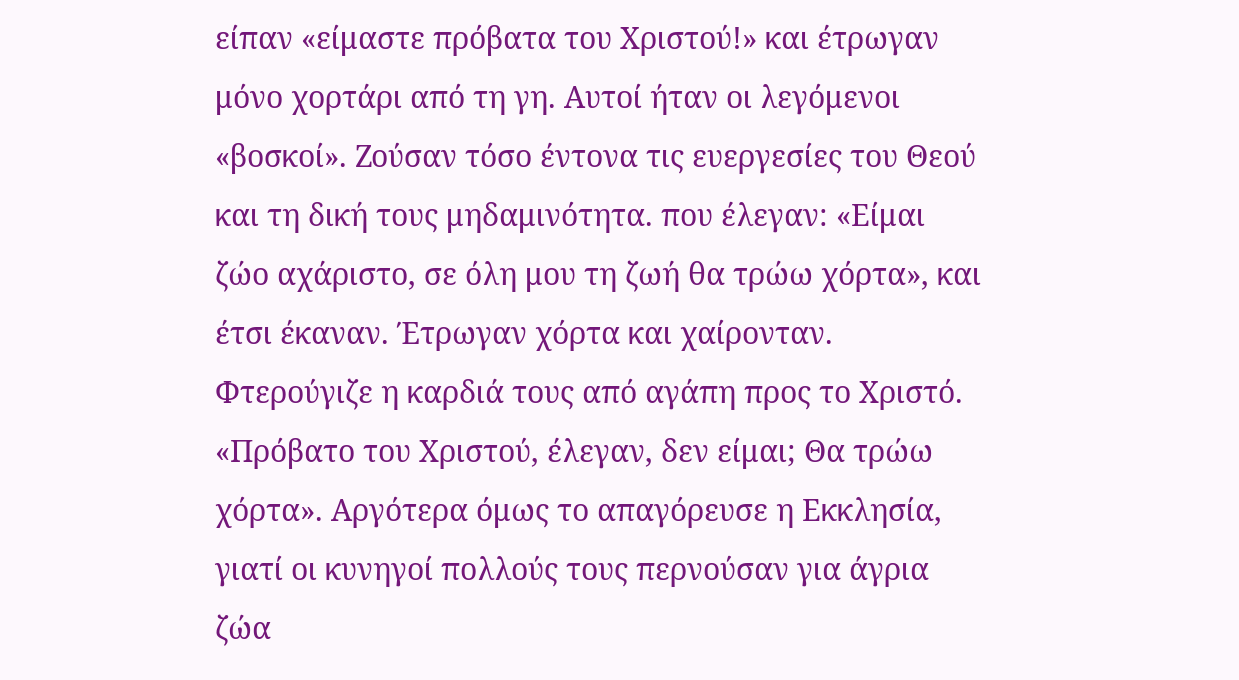είπαν «είμαστε πρόβατα του Χριστού!» και έτρωγαν μόνο χορτάρι από τη γη. Αυτοί ήταν οι λεγόμενοι «βοσκοί». Ζούσαν τόσο έντονα τις ευεργεσίες του Θεού και τη δική τους μηδαμινότητα. που έλεγαν: «Είμαι ζώο αχάριστο, σε όλη μου τη ζωή θα τρώω χόρτα», και έτσι έκαναν. Έτρωγαν χόρτα και χαίρονταν. Φτερούγιζε η καρδιά τους από αγάπη προς το Χριστό. «Πρόβατο του Χριστού, έλεγαν, δεν είμαι; Θα τρώω χόρτα». Αργότερα όμως το απαγόρευσε η Εκκλησία, γιατί οι κυνηγοί πολλούς τους περνούσαν για άγρια ζώα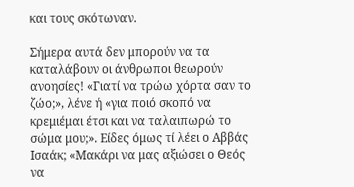και τους σκότωναν.

Σήμερα αυτά δεν μπορούν να τα καταλάβουν οι άνθρωποι θεωρούν ανοησίες! «Γιατί να τρώω χόρτα σαν το ζώο;», λένε ή «για ποιό σκοπό να κρεμιέμαι έτσι και να ταλαιπωρώ το σώμα μου;». Είδες όμως τί λέει ο Αββάς Ισαάκ; «Μακάρι να μας αξιώσει ο Θεός να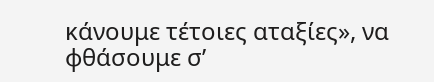κάνουμε τέτοιες αταξίες», να φθάσουμε σ’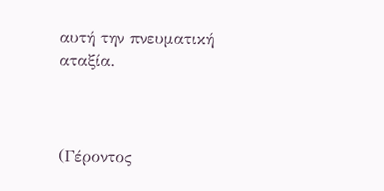αυτή την πνευματική αταξία.



(Γέροντος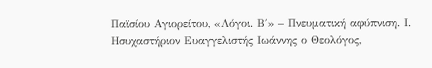Παϊσίου Αγιορείτου, «Λόγοι. Β΄» – Πνευματική αφύπνιση. Ι. Ησυχαστήριον Ευαγγελιστής Ιωάννης ο Θεολόγος,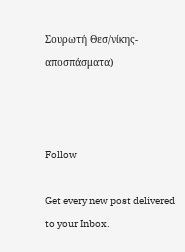Σουρωτή Θεσ/νίκης-αποσπάσματα)



Follow

Get every new post delivered to your Inbox.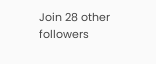Join 28 other followers